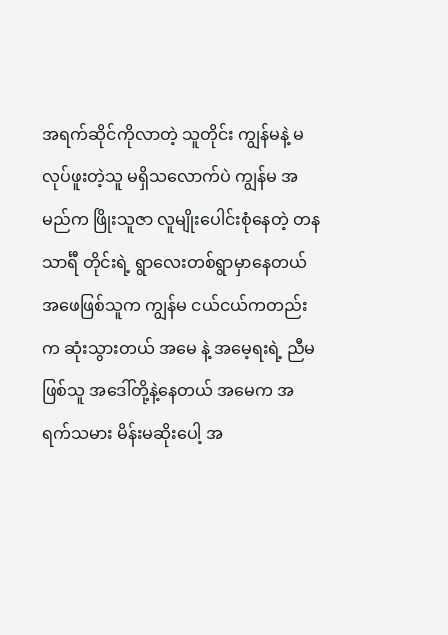အရက်ဆိုင်ကိုလာတဲ့ သူတိုင်း ကျွန်မနဲ့ မလုပ်ဖူးတဲ့သူ မရှိသလောက်ပဲ ကျွန်မ အမည်က ဖြိုးသူဇာ လူမျိုးပေါင်းစုံနေတဲ့ တနသာင်္ရီ တိုင်းရဲ့ ရွာလေးတစ်ရွာမှာနေတယ် အဖေဖြစ်သူက ကျွန်မ ငယ်ငယ်ကတည်းက ဆုံးသွားတယ် အမေ နဲ့ အမေ့ရးရဲ့ ညီမဖြစ်သူ အဒေါ်တို့နဲ့နေတယ် အမေက အရက်သမား မိန်းမဆိုးပေါ့ အ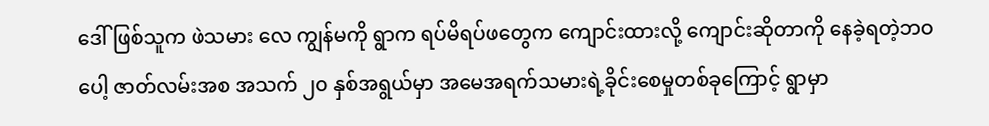ဒေါ်ဖြစ်သူက ဖဲသမား လေ ကျွန်မကို ရွာက ရပ်မိရပ်ဖတွေက ကျောင်းထားလို့ ကျောင်းဆိုတာကို နေခဲ့ရတဲ့ဘဝပေါ့ ဇာတ်လမ်းအစ အသက် ၂၀ နှစ်အရွယ်မှာ အမေအရက်သမားရဲ့ခိုင်းစေမှုတစ်ခုကြောင့် ရွာမှာ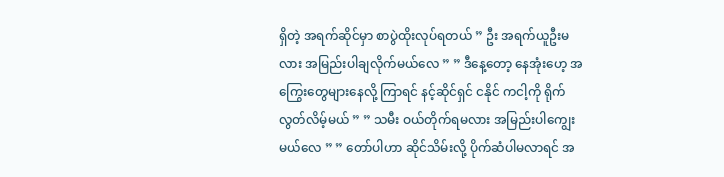ရှိတဲ့ အရက်ဆိုင်မှာ စာပွဲထိုးလုပ်ရတယ် ” ဦး အရက်ယူဦးမလား အမြည်းပါချလိုက်မယ်လေ ” ” ဒီနေ့တော့ နေအုံးဟေ့ အကြွေးတွေများနေလို့ ကြာရင် နင့်ဆိုင်ရှင် ငနိုင် ကငါ့ကို ရိုက်လွတ်လိမ့်မယ် ” ” သမီး ဝယ်တိုက်ရမလား အမြည်းပါကျွေးမယ်လေ ” ” တော်ပါဟာ ဆိုင်သိမ်းလို့ ပိုက်ဆံပါမလာရင် အ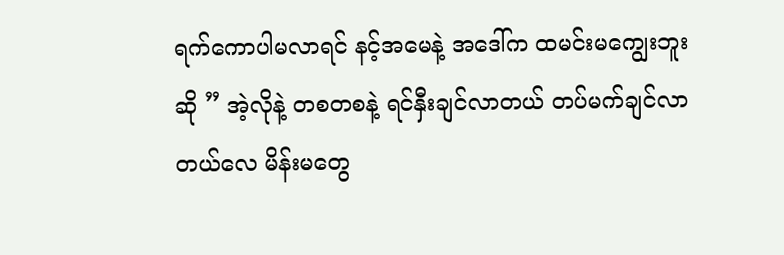ရက်ကောပါမလာရင် နင့်အမေနဲ့ အဒေါ်က ထမင်းမကျွေးဘူးဆို ” အဲ့လိုနဲ့ တစတစနဲ့ ရင်နှီးချင်လာတယ် တပ်မက်ချင်လာတယ်လေ မိန်းမတွေ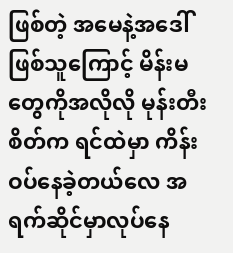ဖြစ်တဲ့ အမေနဲ့အဒေါ်ဖြစ်သူကြောင့် မိန်းမတွေကိုအလိုလို မုန်းတီးစိတ်က ရင်ထဲမှာ ကိန်းဝပ်နေခဲ့တယ်လေ အရက်ဆိုင်မှာလုပ်နေ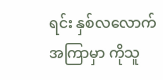ရင်း နှစ်လလောက်အကြာမှာ ကိုသူ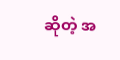ဆိုတဲ့ အ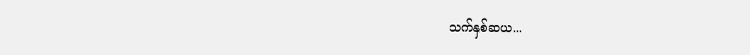သက်နှစ်ဆယ...